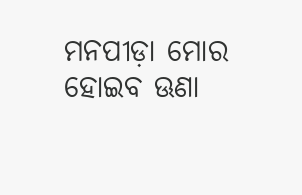ମନପୀଡ଼ା ମୋର ହୋଇବ ଊଣା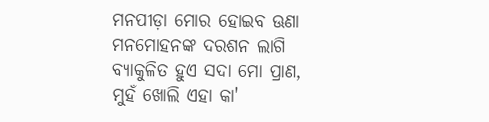ମନପୀଡ଼ା ମୋର ହୋଇବ ଊଣା
ମନମୋହନଙ୍କ ଦରଶନ ଲାଗି
ବ୍ୟାକୁଳିତ ହୁଏ ସଦା ମୋ ପ୍ରାଣ,
ମୁହଁ ଖୋଲି ଏହା କା'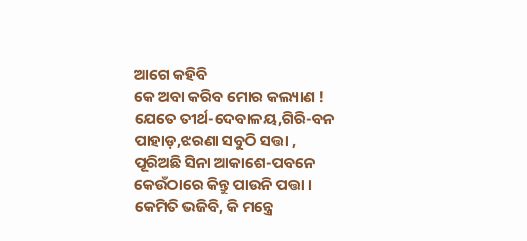ଆଗେ କହିବି
କେ ଅବା କରିବ ମୋର କଲ୍ୟାଣ !
ଯେତେ ତୀର୍ଥ-ଦେବାଳୟ,ଗିରି-ବନ
ପାହାଡ଼,ଝରଣା ସବୁଠି ସତ୍ତା ,
ପୂରିଅଛି ସିନା ଆକାଶେ-ପବନେ
କେଉଁଠାରେ କିନ୍ତୁ ପାଉନି ପତ୍ତା ।
କେମିତି ଭଜିବି, କି ମନ୍ତ୍ରେ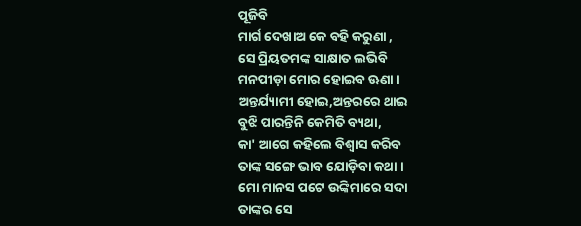ପୂଜିବି
ମାର୍ଗ ଦେଖାଅ କେ ବହି କରୁଣା ,
ସେ ପ୍ରିୟତମଙ୍କ ସାକ୍ଷାତ ଲଭିବି
ମନପୀଡ଼ା ମୋର ହୋଇବ ଊଣା ।
ଅନ୍ତର୍ଯ୍ୟାମୀ ହୋଇ,ଅନ୍ତରରେ ଥାଇ
ବୁଝି ପାରନ୍ତିନି କେମିତି ବ୍ୟଥା,
କା' ଆଗେ କହିଲେ ବିଶ୍ୱାସ କରିବ
ତାଙ୍କ ସଙ୍ଗେ ଭାବ ଯୋଡ଼ିବା କଥା ।
ମୋ ମାନସ ପଟେ ଉଙ୍କିମାରେ ସଦା
ତାଙ୍କର ସେ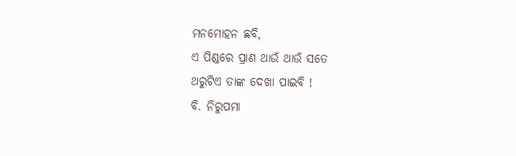ମନମୋହନ ଛବି,
ଏ ପିଣ୍ଡରେ ପ୍ରାଣ ଥାଉଁ ଥାଉଁ ସତେ
ଥରୁଟିଏ ତାଙ୍କ ଦେଖା ପାଇବି !
ବି. ନିରୁପମା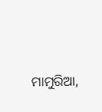ମାମୁରିଆ,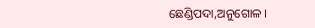ଛେଣ୍ଡିପଦା,ଅନୁଗୋଳ ।